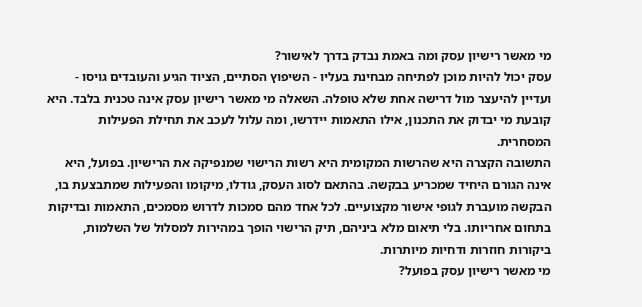מי מאשר רישיון עסק ומה באמת נבדק בדרך לאישור?
עסק יכול להיות מוכן לפתיחה מבחינת בעליו - השיפוץ הסתיים, הציוד הגיע והעובדים גויסו - ועדיין להיעצר מול דרישה אחת שלא טופלה. השאלה מי מאשר רישיון עסק אינה טכנית בלבד. היא קובעת מי יבדוק את התכנון, אילו התאמות יידרשו, ומה עלול לעכב את תחילת הפעילות המסחרית.
התשובה הקצרה היא שהרשות המקומית היא רשות הרישוי שמנפיקה את הרישיון. בפועל, היא אינה הגורם היחיד שמכריע בבקשה. בהתאם לסוג העסק, גודלו, מיקומו והפעילות שמתבצעת בו, הבקשה מועברת לגופי אישור מקצועיים. לכל אחד מהם סמכות לדרוש מסמכים, התאמות ובדיקות בתחום אחריותו. בלי תיאום מלא ביניהם, תיק הרישוי הופך במהירות למסלול של השלמות, ביקורות חוזרות ודחיות מיותרות.
מי מאשר רישיון עסק בפועל?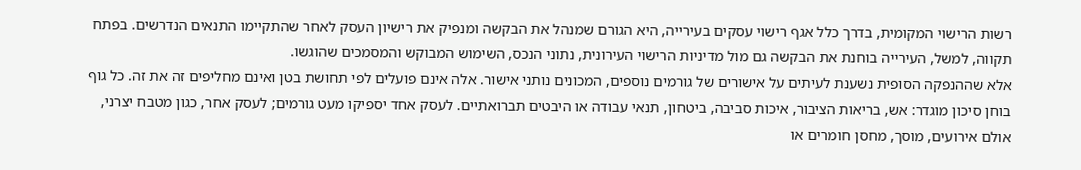רשות הרישוי המקומית, בדרך כלל אגף רישוי עסקים בעירייה, היא הגורם שמנהל את הבקשה ומנפיק את רישיון העסק לאחר שהתקיימו התנאים הנדרשים. בפתח תקווה, למשל, העירייה בוחנת את הבקשה גם מול מדיניות הרישוי העירונית, נתוני הנכס, השימוש המבוקש והמסמכים שהוגשו.
אלא שההנפקה הסופית נשענת לעיתים על אישורים של גורמים נוספים, המכונים נותני אישור. אלה אינם פועלים לפי תחושת בטן ואינם מחליפים זה את זה. כל גוף בוחן סיכון מוגדר: אש, בריאות הציבור, איכות סביבה, ביטחון, תנאי עבודה או היבטים תברואתיים. לעסק אחד יספיקו מעט גורמים; לעסק אחר, כגון מטבח יצרני, אולם אירועים, מוסך, מחסן חומרים או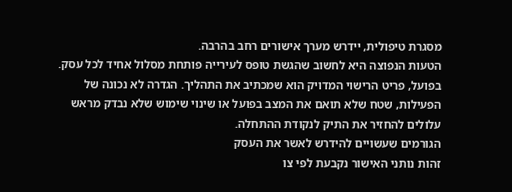מסגרת טיפולית, יידרש מערך אישורים רחב בהרבה.
הטעות הנפוצה היא לחשוב שהגשת טופס לעירייה פותחת מסלול אחיד לכל עסק. בפועל, פריט הרישוי המדויק הוא שמכתיב את התהליך. הגדרה לא נכונה של הפעילות, שטח שלא תואם את המצב בפועל או שינוי שימוש שלא נבדק מראש עלולים להחזיר את התיק לנקודת ההתחלה.
הגורמים שעשויים להידרש לאשר את העסק
זהות נותני האישור נקבעת לפי צו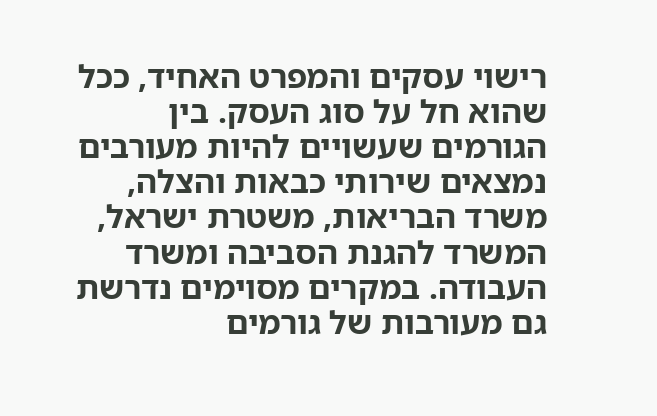רישוי עסקים והמפרט האחיד, ככל שהוא חל על סוג העסק. בין הגורמים שעשויים להיות מעורבים נמצאים שירותי כבאות והצלה, משרד הבריאות, משטרת ישראל, המשרד להגנת הסביבה ומשרד העבודה. במקרים מסוימים נדרשת גם מעורבות של גורמים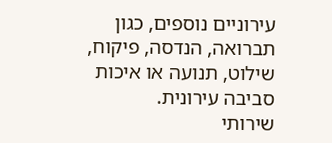עירוניים נוספים, כגון תברואה, הנדסה, פיקוח, שילוט, תנועה או איכות סביבה עירונית.
שירותי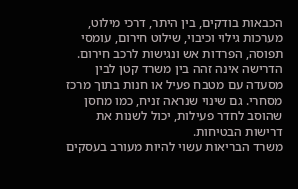הכבאות בודקים, בין היתר, דרכי מילוט, מערכות גילוי וכיבוי, שילוט חירום, עומסי תפוסה, הפרדות אש ונגישות לרכב חירום. הדרישה אינה זהה בין משרד קטן לבין מסעדה עם מטבח פעיל או חנות בתוך מרכז מסחרי. גם שינוי שנראה זניח, כמו מחסן שהוסב לחדר פעילות, יכול לשנות את דרישות הבטיחות.
משרד הבריאות עשוי להיות מעורב בעסקים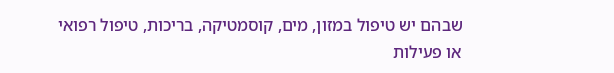שבהם יש טיפול במזון, מים, קוסמטיקה, בריכות, טיפול רפואי או פעילות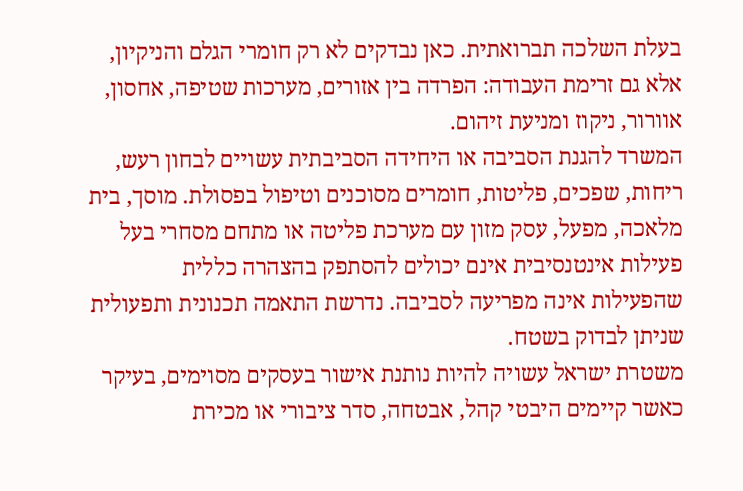בעלת השלכה תברואתית. כאן נבדקים לא רק חומרי הגלם והניקיון, אלא גם זרימת העבודה: הפרדה בין אזורים, מערכות שטיפה, אחסון, אוורור, ניקוז ומניעת זיהום.
המשרד להגנת הסביבה או היחידה הסביבתית עשויים לבחון רעש, ריחות, שפכים, פליטות, חומרים מסוכנים וטיפול בפסולת. מוסך, בית מלאכה, מפעל, עסק מזון עם מערכת פליטה או מתחם מסחרי בעל פעילות אינטנסיבית אינם יכולים להסתפק בהצהרה כללית שהפעילות אינה מפריעה לסביבה. נדרשת התאמה תכנונית ותפעולית שניתן לבדוק בשטח.
משטרת ישראל עשויה להיות נותנת אישור בעסקים מסוימים, בעיקר כאשר קיימים היבטי קהל, אבטחה, סדר ציבורי או מכירת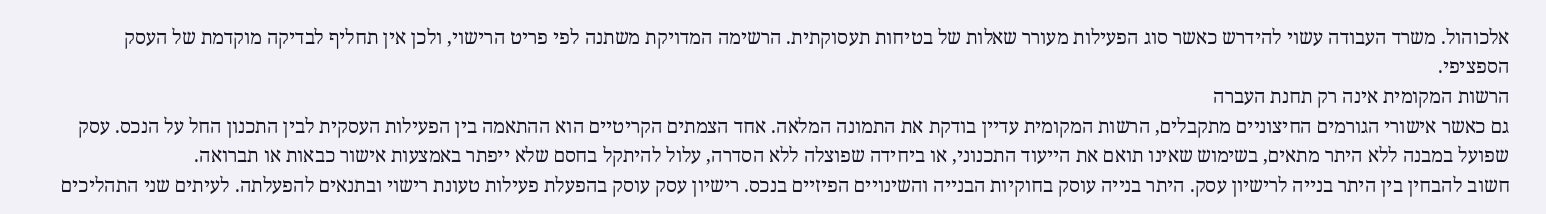אלכוהול. משרד העבודה עשוי להידרש כאשר סוג הפעילות מעורר שאלות של בטיחות תעסוקתית. הרשימה המדויקת משתנה לפי פריט הרישוי, ולכן אין תחליף לבדיקה מוקדמת של העסק הספציפי.
הרשות המקומית אינה רק תחנת העברה
גם כאשר אישורי הגורמים החיצוניים מתקבלים, הרשות המקומית עדיין בודקת את התמונה המלאה. אחד הצמתים הקריטיים הוא ההתאמה בין הפעילות העסקית לבין התכנון החל על הנכס. עסק שפועל במבנה ללא היתר מתאים, בשימוש שאינו תואם את הייעוד התכנוני, או ביחידה שפוצלה ללא הסדרה, עלול להיתקל בחסם שלא ייפתר באמצעות אישור כבאות או תברואה.
חשוב להבחין בין היתר בנייה לרישיון עסק. היתר בנייה עוסק בחוקיות הבנייה והשינויים הפיזיים בנכס. רישיון עסק עוסק בהפעלת פעילות טעונת רישוי ובתנאים להפעלתה. לעיתים שני התהליכים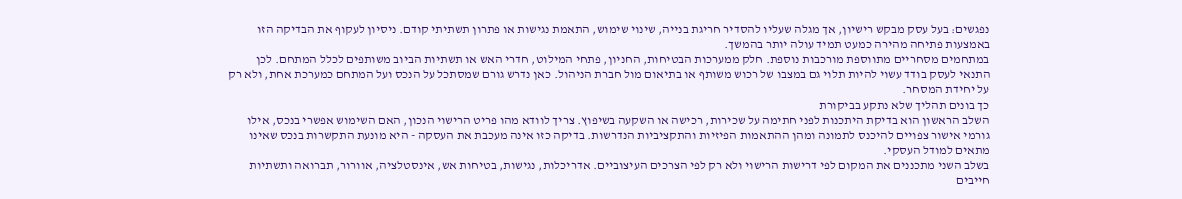נפגשים: בעל עסק מבקש רישיון, אך מגלה שעליו להסדיר חריגת בנייה, שינוי שימוש, התאמת נגישות או פתרון תשתיתי קודם. ניסיון לעקוף את הבדיקה הזו באמצעות פתיחה מהירה כמעט תמיד עולה יותר בהמשך.
במתחמים מסחריים מתווספת מורכבות נוספת. חלק ממערכות הבטיחות, החניון, פתחי המילוט, חדרי האש או תשתיות הביוב משותפים לכלל המתחם. לכן התנאי לעסק בודד עשוי להיות תלוי גם במצבו של רכוש משותף או בתיאום מול חברת הניהול. כאן נדרש גורם שמסתכל על הנכס ועל המתחם כמערכת אחת, ולא רק על יחידת המסחר.
כך בונים תהליך שלא נתקע בביקורת
השלב הראשון הוא בדיקת היתכנות לפני חתימה על שכירות, רכישה או השקעה בשיפוץ. צריך לוודא מהו פריט הרישוי הנכון, האם השימוש אפשרי בנכס, אילו גורמי אישור צפויים להיכנס לתמונה ומהן ההתאמות הפיזיות והתקציביות הנדרשות. בדיקה כזו אינה מעכבת את העסקה - היא מונעת התקשרות בנכס שאינו מתאים למודל העסקי.
בשלב השני מתכננים את המקום לפי דרישות הרישוי ולא רק לפי הצרכים העיצוביים. אדריכלות, נגישות, בטיחות אש, אינסטלציה, אוורור, תברואה ותשתיות חייבים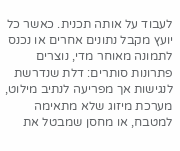לעבוד על אותה תכנית. כאשר כל יועץ מקבל נתונים אחרים או נכנס לתמונה מאוחר מדי, נוצרים פתרונות סותרים: דלת שנדרשת לנגישות אך מפריעה לנתיב מילוט, מערכת מיזוג שלא מתאימה למטבח, או מחסן שמבטל את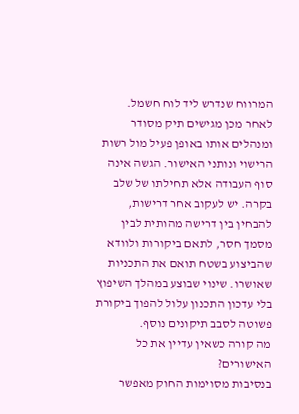המרווח שנדרש ליד לוח חשמל.
לאחר מכן מגישים תיק מסודר ומנהלים אותו באופן פעיל מול רשות הרישוי ונותני האישור. הגשה אינה סוף העבודה אלא תחילתו של שלב בקרה. יש לעקוב אחר דרישות, להבחין בין דרישה מהותית לבין מסמך חסר, לתאם ביקורות ולוודא שהביצוע בשטח תואם את התכניות שאושרו. שינוי שבוצע במהלך השיפוץ בלי עדכון התכנון עלול להפוך ביקורת פשוטה לסבב תיקונים נוסף.
מה קורה כשאין עדיין את כל האישורים?
בנסיבות מסוימות החוק מאפשר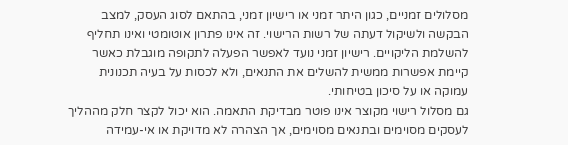מסלולים זמניים, כגון היתר זמני או רישיון זמני, בהתאם לסוג העסק, למצב הבקשה ולשיקול דעתה של רשות הרישוי. זה אינו פתרון אוטומטי ואינו תחליף להשלמת הליקויים. רישיון זמני נועד לאפשר הפעלה לתקופה מוגבלת כאשר קיימת אפשרות ממשית להשלים את התנאים, ולא לכסות על בעיה תכנונית עמוקה או על סיכון בטיחותי.
גם מסלול רישוי מקוצר אינו פוטר מבדיקת התאמה. הוא יכול לקצר חלק מההליך לעסקים מסוימים ובתנאים מסוימים, אך הצהרה לא מדויקת או אי-עמידה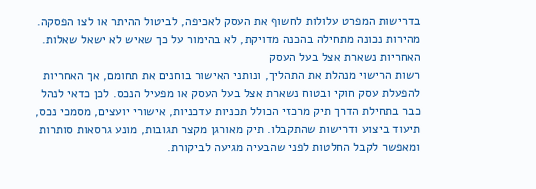בדרישות המפרט עלולות לחשוף את העסק לאכיפה, לביטול ההיתר או לצו הפסקה. מהירות נכונה מתחילה בהכנה מדויקת, לא בהימור על כך שאיש לא ישאל שאלות.
האחריות נשארת אצל בעל העסק
רשות הרישוי מנהלת את התהליך, ונותני האישור בוחנים את תחומם, אך האחריות להפעלת עסק חוקי ובטוח נשארת אצל בעל העסק או מפעיל הנכס. לכן כדאי לנהל כבר בתחילת הדרך תיק מרכזי הכולל תכניות עדכניות, אישורי יועצים, מסמכי נכס, תיעוד ביצוע ודרישות שהתקבלו. תיק מאורגן מקצר תגובות, מונע גרסאות סותרות ומאפשר לקבל החלטות לפני שהבעיה מגיעה לביקורת.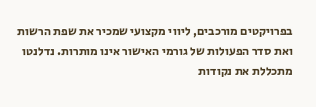בפרויקטים מורכבים, ליווי מקצועי שמכיר את שפת הרשות ואת סדר הפעולות של גורמי האישור אינו מותרות. נדלנטו מתכללת את נקודות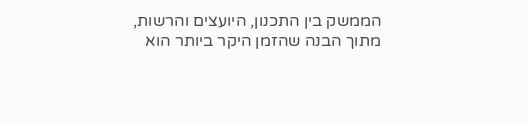הממשק בין התכנון, היועצים והרשות, מתוך הבנה שהזמן היקר ביותר הוא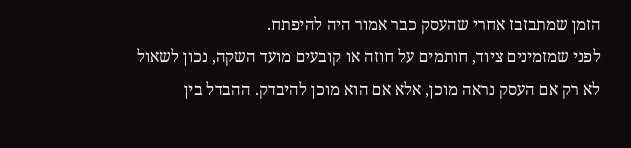הזמן שמתבזבז אחרי שהעסק כבר אמור היה להיפתח.
לפני שמזמינים ציוד, חותמים על חוזה או קובעים מועד השקה, נכון לשאול לא רק אם העסק נראה מוכן, אלא אם הוא מוכן להיבדק. ההבדל בין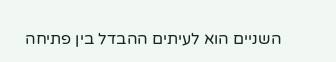השניים הוא לעיתים ההבדל בין פתיחה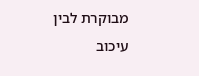מבוקרת לבין עיכוב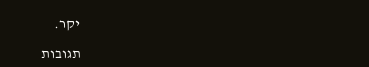יקר.

תגובות